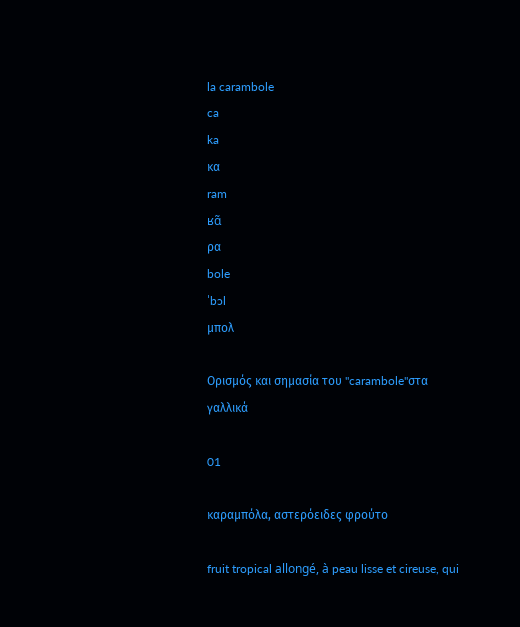la carambole
ca
ka
κα
ram
ʁɑ̃
ρα
bole
ˈbɔl
μπολ

Ορισμός και σημασία του "carambole"στα γαλλικά

01

καραμπόλα, αστερόειδες φρούτο

fruit tropical allongé, à peau lisse et cireuse, qui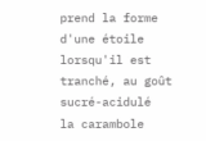prend la forme d'une étoile lorsqu'il est tranché, au goût sucré-acidulé
la carambole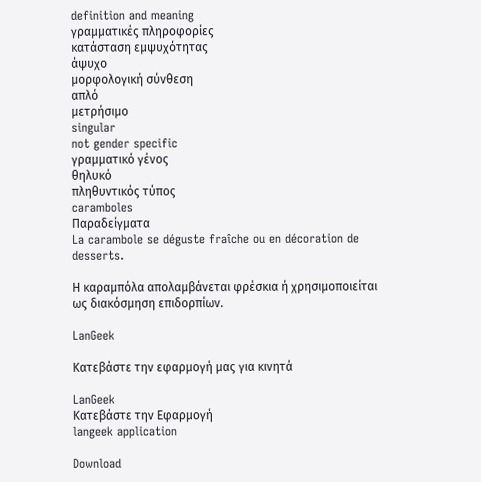definition and meaning
γραμματικές πληροφορίες
κατάσταση εμψυχότητας
άψυχο
μορφολογική σύνθεση
απλό
μετρήσιμο
singular
not gender specific
γραμματικό γένος
θηλυκό
πληθυντικός τύπος
caramboles
Παραδείγματα
La carambole se déguste fraîche ou en décoration de desserts.

Η καραμπόλα απολαμβάνεται φρέσκια ή χρησιμοποιείται ως διακόσμηση επιδορπίων.

LanGeek

Κατεβάστε την εφαρμογή μας για κινητά

LanGeek
Κατεβάστε την Εφαρμογή
langeek application

Download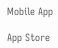Mobile App

App Store